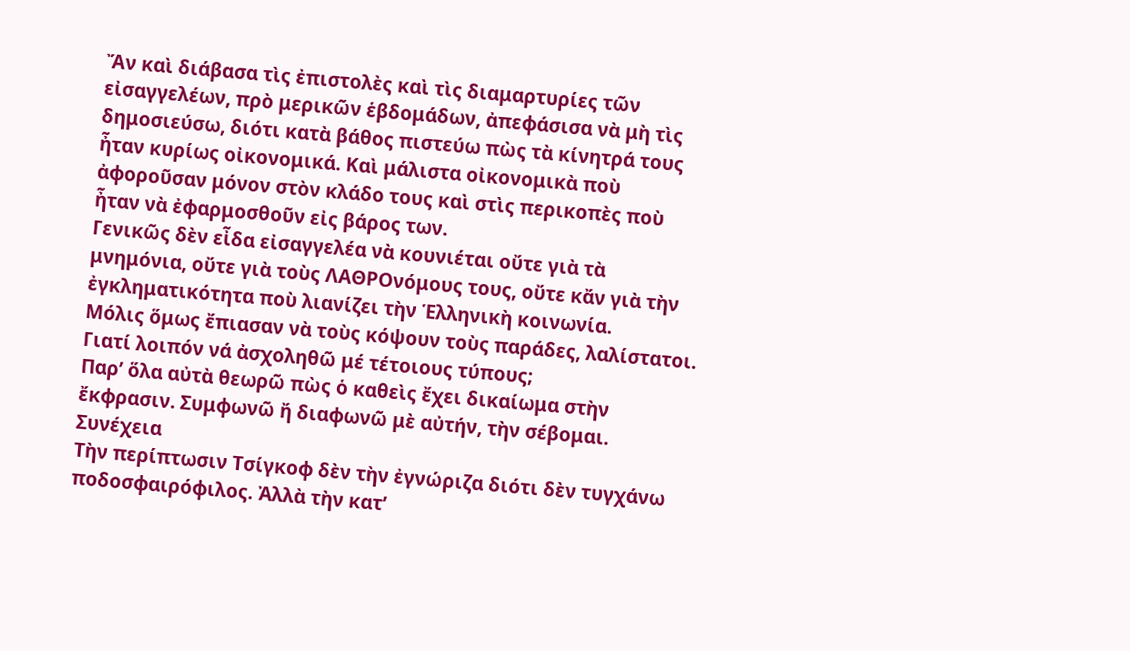Ἄν καὶ διάβασα τὶς ἐπιστολὲς καὶ τὶς διαμαρτυρίες τῶν εἰσαγγελέων, πρὸ μερικῶν ἑβδομάδων, ἀπεφάσισα νὰ μὴ τὶς δημοσιεύσω, διότι κατὰ βάθος πιστεύω πὼς τὰ κίνητρά τους ἦταν κυρίως οἰκονομικά. Καὶ μάλιστα οἰκονομικὰ ποὺ ἀφοροῦσαν μόνον στὸν κλάδο τους καὶ στὶς περικοπὲς ποὺ ἦταν νὰ ἐφαρμοσθοῦν εἰς βάρος των.
Γενικῶς δὲν εἶδα εἰσαγγελέα νὰ κουνιέται οὔτε γιὰ τὰ μνημόνια, οὔτε γιὰ τοὺς ΛΑΘΡΟνόμους τους, οὔτε κἄν γιὰ τὴν ἐγκληματικότητα ποὺ λιανίζει τὴν Ἑλληνικὴ κοινωνία.
Μόλις ὅμως ἔπιασαν νὰ τοὺς κόψουν τοὺς παράδες, λαλίστατοι.
Γιατί λοιπόν νά ἀσχοληθῶ μέ τέτοιους τύπους;
Παρ’ ὅλα αὐτὰ θεωρῶ πὼς ὁ καθεὶς ἔχει δικαίωμα στὴν ἔκφρασιν. Συμφωνῶ ἤ διαφωνῶ μὲ αὐτήν, τὴν σέβομαι.
Συνέχεια
Τὴν περίπτωσιν Τσίγκοφ δὲν τὴν ἐγνώριζα διότι δὲν τυγχάνω ποδοσφαιρόφιλος. Ἀλλὰ τὴν κατ’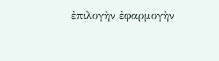ἐπιλογὴν ἐφαρμογὴν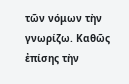τῶν νόμων τὴν γνωρίζω. Καθῶς ἐπίσης τὴν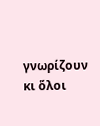γνωρίζουν κι ὅλοι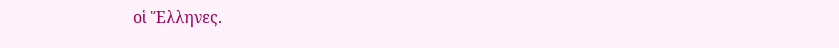οἱ Ἕλληνες.